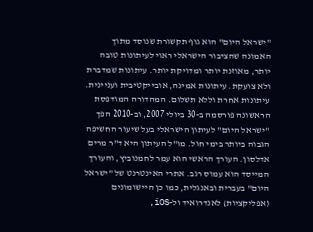"ישראל היום" הוא גוף תקשורת שנוסד מתוך האמונה שהציבור הישראלי ראוי לעיתונות טובה יותר, מאוזנת יותר ומדויקת יותר. עיתונות שמדברת ולא צועקת. עיתונות אמינה, אובייקטיבית ועניינית. עיתונות אחרת וללא תשלום. המהדורה המודפסת הראשונה פורסמה ב-30 ביולי 2007, וב-2010 הפך "ישראל היום" לעיתון הישראלי בעל שיעור החשיפה הגבוה ביותר בימי חול. מו"ל העיתון היא ד"ר מרים אדלסון. העורך הראשי הוא עמר לחמנוביץ, והעורך המייסד הוא עמוס רגב. אתרי האינטרנט של "ישראל היום" בעברית ובאנגלית, כמו כן היישומונים (אפליקציות) לאנדרואיד ול-iOS,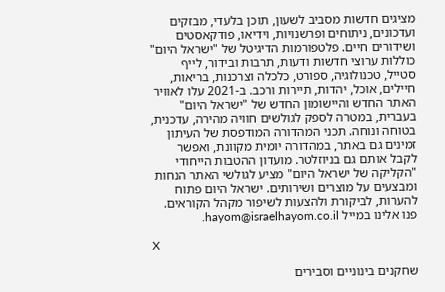מציגים חדשות מסביב לשעון, תוכן בלעדי, מבזקים ועדכונים, ניתוחים ופרשנויות, וידיאו, פודקאסטים ושידורים חיים. פלטפורמות הדיגיטל של "ישראל היום" כוללות ערוצי חדשות ודעות, תרבות ובידור, לייף סטייל, טכנולוגיה, ספורט, כלכלה וצרכנות, בריאות, חיילים, אוכל, יהדות, תיירות ורכב. ב-2021 עלו לאוויר האתר החדש והיישומון החדש של "ישראל היום" בעברית, במטרה לספק לגולשים חוויה מהירה, עדכנית, בטוחה ונוחה. תכני המהדורה המודפסת של העיתון זמינים גם באתר, במהדורה יומית מקוונת, ואפשר לקבל אותם גם בניוזלטר. מועדון ההטבות הייחודי "הקליקה של ישראל היום" מציע לגולשי האתר הנחות ומבצעים על מוצרים ושירותים. ישראל היום פתוח להערות, לביקורת ולהצעות לשיפור מקהל הקוראים. פנו אלינו במייל hayom@israelhayom.co.il.

X

שחקנים בינוניים וסבירים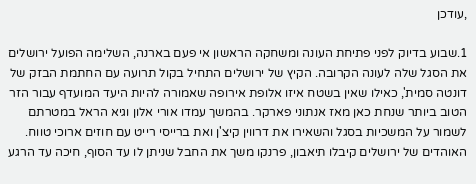,עודכן

1.שבוע בדיוק לפני פתיחת העונה ומשחקה הראשון אי פעם בארנה, השלימה הפועל ירושלים את הסגל שלה לעונה הקרובה. הקיץ של ירושלים התחיל בקול תרועה עם החתמת הבזק של דונטה סמית', כאילו שאין בשטח איזו אלופת אירופה שאמורה להיות היעד המועדף עבור הזר הטוב ביותר שנחת כאן מאז אנתוני פארקר. בהמשך עמדו אורי אלון וגיא הראל במטרתם לשמור על המשכיות בסגל והשאירו את דרווין קיצ'ן ואת ברייסי רייט עם חוזים ארוכי טווח. האוהדים של ירושלים קיבלו תיאבון, פרנקו משך את החבל שניתן לו עד הסוף, חיכה עד הרגע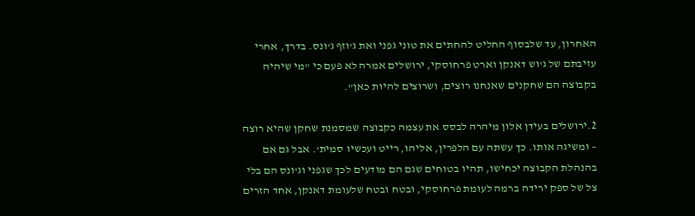האחרון, עד שלבסוף החליט להחתים את טוני גפני ואת ג'וזף ג'ונס. בדרך, אחרי עזיבתם של ג'וש דאנקן וארט פרחוסקי, ירושלים אמרה לא פעם כי "מי שיהיה בקבוצה הם שחקנים שאנחנו רוצים, ושרוצים להיות כאן".

2.ירושלים בעידן אלון מיהרה לבסס את עצמה כקבוצה שמסמנת שחקן שהיא רוצה – ומשיגה אותו. כך עשתה עם הלפרין, אליהו, רייט ועכשיו סמית'. אבל גם אם בהנהלת הקבוצה יכחישו, תהיו בטוחים שגם הם מודעים לכך שגפני וג'ונס הם בלי צל של ספק ירידה ברמה לעומת פרחוסקי, ובטח ובטח שלעומת דאנקן, אחד הזרים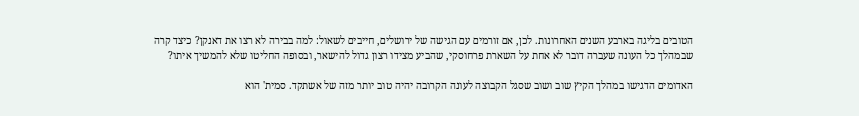הטובים בליגה בארבע השנים האחרונות. לכן, אם זורמים עם הגישה של ירושלים, חייבים לשאול: למה בבירה לא רצו את דאנקן? כיצד קרה שבמהלך כל העונה שעברה דובר לא אחת על השארת פרחוסקי, שהביע מצידו רצון גדול להישאר, ובסופה החליטו שלא להמשיך איתו?

האדומים הדגישו במהלך הקיץ שוב ושוב שסגל הקבוצה לעונה הקרובה יהיה טוב יותר מזה של אשתקד. סמית' הוא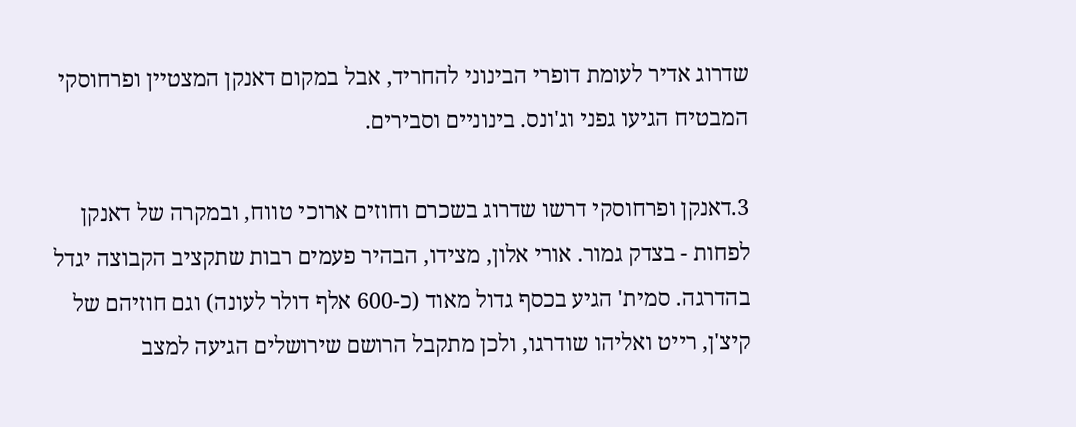שדרוג אדיר לעומת דופרי הבינוני להחריד, אבל במקום דאנקן המצטיין ופרחוסקי המבטיח הגיעו גפני וג'ונס. בינוניים וסבירים.

3.דאנקן ופרחוסקי דרשו שדרוג בשכרם וחוזים ארוכי טווח, ובמקרה של דאנקן לפחות - בצדק גמור. אורי אלון, מצידו, הבהיר פעמים רבות שתקציב הקבוצה יגדל בהדרגה. סמית' הגיע בכסף גדול מאוד (כ-600 אלף דולר לעונה) וגם חוזיהם של קיצ'ן, רייט ואליהו שודרגו, ולכן מתקבל הרושם שירושלים הגיעה למצב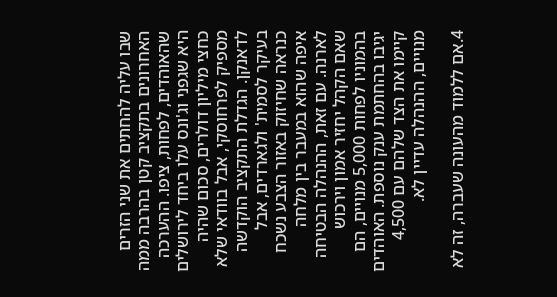שבו עליה להחתים את שני הזרים האחרונים בתקציב קטן בהרבה ממה שהאוהדים, לפחות, ציפו. ההערכה היא שגפני וג'ונס עלו ביחד לירושלים כחצי מיליון דולרים, סכום שהיה מספיק לפרחוסקי, אבל בוודאי שלא לדאנקן. הגדלת התקציב הוקדשה בעיקר לסמית' ולגארדים, אבל כנראה שחיזוק באזור הצבע נשכח איפה שהוא במעבר בין מלחה לארנה. עם זאת, ההנהלה הבטיחה שאם הקהל יחזיר אמון וירכוש בהמוניו לפחות 5,000 מנויים, הם יגיבו בהחתמת ענק נוספת. האוהדים קיימו את הצד שלהם עם 4,500 מנויים, ההנהלה עדיין לא.

4.אם ללמוד מהעונה שעברה, זה לא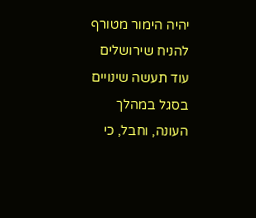יהיה הימור מטורף להניח שירושלים עוד תעשה שינויים בסגל במהלך העונה, וחבל, כי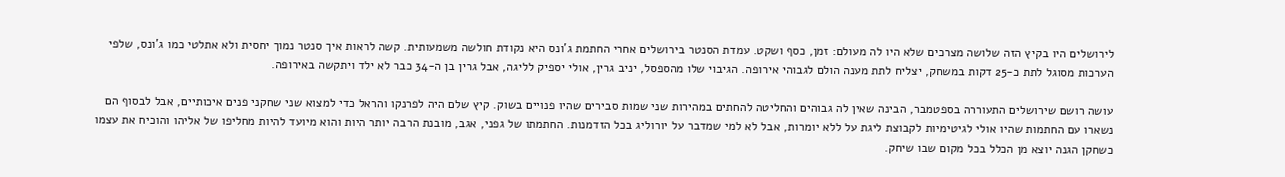לירושלים היו בקיץ הזה שלושה מצרכים שלא היו לה מעולם: זמן, כסף ושקט. עמדת הסנטר בירושלים אחרי החתמת ג'ונס היא נקודת חולשה משמעותית. קשה לראות איך סנטר נמוך יחסית ולא אתלטי כמו ג'ונס, שלפי הערכות מסוגל לתת כ-25 דקות במשחק, יצליח לתת מענה הולם לגבוהי אירופה. הגיבוי שלו מהספסל, יניב גרין, אולי יספיק לליגה, אבל גרין בן ה-34 כבר לא ילד ויתקשה באירופה.

עושה רושם שירושלים התעוררה בספטמבר, הבינה שאין לה גבוהים והחליטה להחתים במהירות שני שמות סבירים שהיו פנויים בשוק. קיץ שלם היה לפרנקו והראל כדי למצוא שני שחקני פנים איכותיים, אבל לבסוף הם נשארו עם החתמות שהיו אולי לגיטימיות לקבוצת ליגת על ללא יומרות, אבל לא למי שמדבר על יורוליג בכל הזדמנות. החתמתו של גפני, אגב, מובנת הרבה יותר היות והוא מיועד להיות מחליפו של אליהו והוכיח את עצמו כשחקן הגנה יוצא מן הכלל בכל מקום שבו שיחק.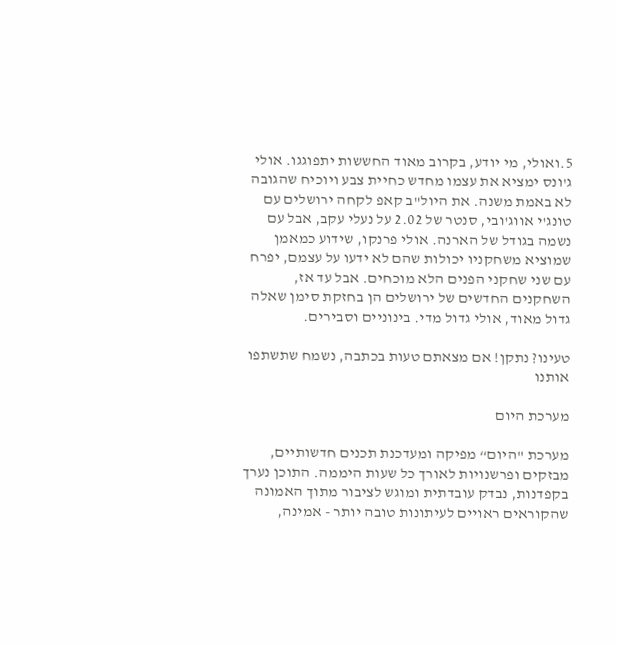5.ואולי, מי יודע, בקרוב מאוד החששות יתפוגגו. אולי ג'ונס ימציא את עצמו מחדש כחיית צבע ויוכיח שהגובה לא באמת משנה. את היול"ב קאפ לקחה ירושלים עם טונג'י אווג'ובי, סנטר של 2.02 על נעלי עקב, אבל עם נשמה בגודל של הארנה. אולי פרנקו, שידוע כמאמן שמוציא משחקניו יכולות שהם לא ידעו על עצמם, יפרח עם שני שחקני הפנים הלא מוכחים. אבל עד אז, השחקנים החדשים של ירושלים הן בחזקת סימן שאלה גדול מאוד, אולי גדול מדי. בינוניים וסבירים.

טעינו? נתקן! אם מצאתם טעות בכתבה, נשמח שתשתפו אותנו

מערכת היום

מערכת "היום“ מפיקה ומעדכנת תכנים חדשותיים, מבזקים ופרשנויות לאורך כל שעות היממה. התוכן נערך בקפדנות, נבדק עובדתית ומוגש לציבור מתוך האמונה שהקוראים ראויים לעיתונות טובה יותר - אמינה,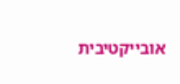אובייקטיבית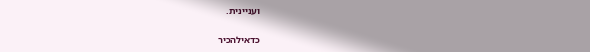ועניינית.

כדאילהכיר